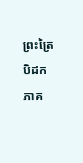ព្រះត្រៃបិដក ភាគ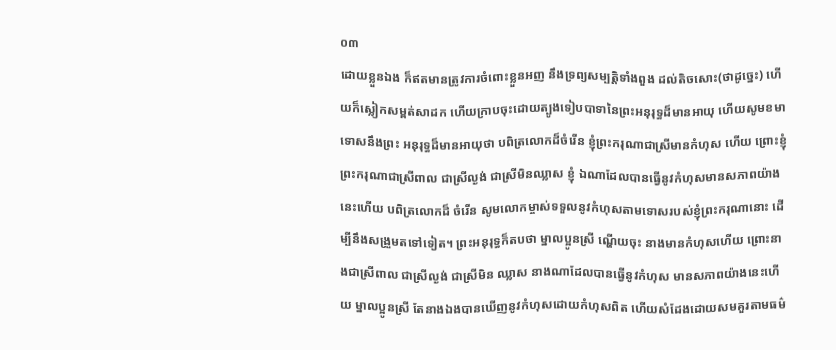០៣
ដោយខ្លួនឯង ក៏ឥតមានត្រូវការចំពោះខ្លួនអញ នឹងទ្រព្យសម្បត្ដិទាំងពួង ដល់តិចសោះ(ថាដូច្នេះ) ហើយក៏ស្លៀកសម្ពត់សាដក ហើយក្រាបចុះដោយត្បូងទៀបបាទានៃព្រះអនុរុទ្ធដ៏មានអាយុ ហើយសូមខមាទោសនឹងព្រះ អនុរុទ្ធដ៏មានអាយុថា បពិត្រលោកដ៏ចំរើន ខ្ញុំព្រះករុណាជាស្រីមានកំហុស ហើយ ព្រោះខ្ញុំព្រះករុណាជាស្រីពាល ជាស្រីល្ងង់ ជាស្រីមិនឈ្លាស ខ្ញុំ ឯណាដែលបានធ្វើនូវកំហុសមានសភាពយ៉ាងនេះហើយ បពិត្រលោកដ៏ ចំរើន សូមលោកម្ចាស់ទទួលនូវកំហុសតាមទោសរបស់ខ្ញុំព្រះករុណានោះ ដើម្បីនឹងសង្រួមតទៅទៀត។ ព្រះអនុរុទ្ធក៏តបថា ម្នាលប្អូនស្រី ណ្ហើយចុះ នាងមានកំហុសហើយ ព្រោះនាងជាស្រីពាល ជាស្រីល្ងង់ ជាស្រីមិន ឈ្លាស នាងណាដែលបានធ្វើនូវកំហុស មានសភាពយ៉ាងនេះហើយ ម្នាលប្អូនស្រី តែនាងឯងបានឃើញនូវកំហុសដោយកំហុសពិត ហើយសំដែងដោយសមគួរតាមធម៌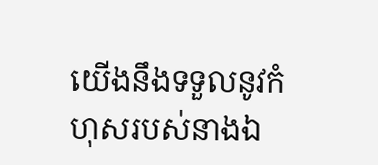យើងនឹងទទួលនូវកំហុសរបស់នាងឯ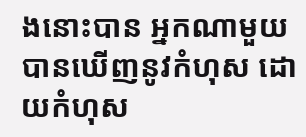ងនោះបាន អ្នកណាមួយបានឃើញនូវកំហុស ដោយកំហុស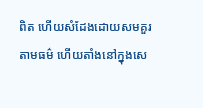ពិត ហើយសំដែងដោយសមគួរតាមធម៌ ហើយតាំងនៅក្នុងសេ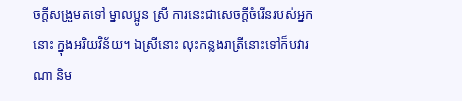ចក្ដីសង្រួមតទៅ ម្នាលប្អូន ស្រី ការនេះជាសេចក្ដីចំរើនរបស់អ្នកនោះ ក្នុងអរិយវិន័យ។ ឯស្រីនោះ លុះកន្លងរាត្រីនោះទៅក៏បវារណា និម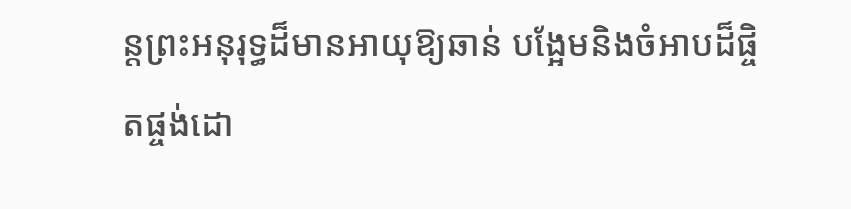ន្ដព្រះអនុរុទ្ធដ៏មានអាយុឱ្យឆាន់ បង្អែមនិងចំអាបដ៏ផ្ចិតផ្ចង់ដោ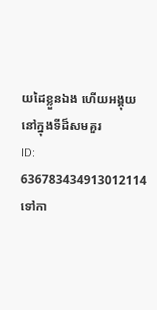យដៃខ្លួនឯង ហើយអង្គុយនៅក្នុងទីដ៏សមគួរ
ID: 636783434913012114
ទៅកា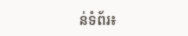ន់ទំព័រ៖